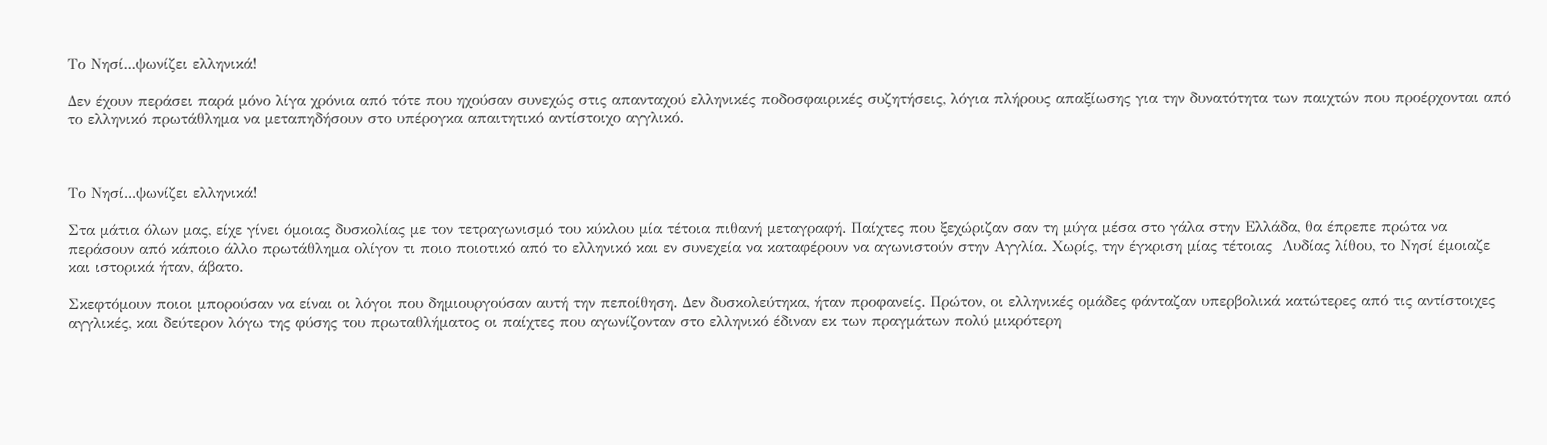Το Νησί...ψωνίζει ελληνικά!

Δεν έχουν περάσει παρά μόνο λίγα χρόνια από τότε που ηχούσαν συνεχώς στις απανταχού ελληνικές ποδοσφαιρικές συζητήσεις, λόγια πλήρους απαξίωσης για την δυνατότητα των παιχτών που προέρχονται από το ελληνικό πρωτάθλημα να μεταπηδήσουν στο υπέρογκα απαιτητικό αντίστοιχο αγγλικό.



Το Νησί...ψωνίζει ελληνικά!

Στα μάτια όλων μας, είχε γίνει όμοιας δυσκολίας με τον τετραγωνισμό του κύκλου μία τέτοια πιθανή μεταγραφή. Παίχτες που ξεχώριζαν σαν τη μύγα μέσα στο γάλα στην Ελλάδα, θα έπρεπε πρώτα να περάσουν από κάποιο άλλο πρωτάθλημα ολίγον τι ποιο ποιοτικό από το ελληνικό και εν συνεχεία να καταφέρουν να αγωνιστούν στην Αγγλία. Χωρίς, την έγκριση μίας τέτοιας  Λυδίας λίθου, το Νησί έμοιαζε και ιστορικά ήταν, άβατο.

Σκεφτόμουν ποιοι μπορούσαν να είναι οι λόγοι που δημιουργούσαν αυτή την πεποίθηση. Δεν δυσκολεύτηκα, ήταν προφανείς. Πρώτον, οι ελληνικές ομάδες φάνταζαν υπερβολικά κατώτερες από τις αντίστοιχες αγγλικές, και δεύτερον λόγω της φύσης του πρωταθλήματος οι παίχτες που αγωνίζονταν στο ελληνικό έδιναν εκ των πραγμάτων πολύ μικρότερη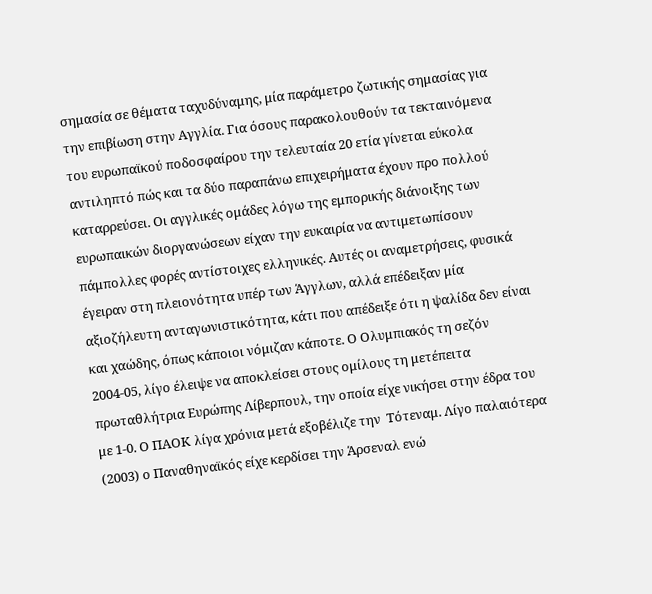σημασία σε θέματα ταχυδύναμης, μία παράμετρο ζωτικής σημασίας για την επιβίωση στην Αγγλία. Για όσους παρακολουθούν τα τεκταινόμενα του ευρωπαϊκού ποδοσφαίρου την τελευταία 20 ετία γίνεται εύκολα αντιληπτό πώς και τα δύο παραπάνω επιχειρήματα έχουν προ πολλού καταρρεύσει. Οι αγγλικές ομάδες λόγω της εμπορικής διάνοιξης των ευρωπαικών διοργανώσεων είχαν την ευκαιρία να αντιμετωπίσουν πάμπολλες φορές αντίστοιχες ελληνικές. Αυτές οι αναμετρήσεις, φυσικά έγειραν στη πλειονότητα υπέρ των Άγγλων, αλλά επέδειξαν μία αξιοζήλευτη ανταγωνιστικότητα, κάτι που απέδειξε ότι η ψαλίδα δεν είναι και χαώδης, όπως κάποιοι νόμιζαν κάποτε. Ο Ολυμπιακός τη σεζόν 2004-05, λίγο έλειψε να αποκλείσει στους ομίλους τη μετέπειτα πρωταθλήτρια Ευρώπης Λίβερπουλ, την οποία είχε νικήσει στην έδρα του με 1-0. Ο ΠΑΟΚ λίγα χρόνια μετά εξοβέλιζε την  Τότεναμ. Λίγο παλαιότερα (2003) ο Παναθηναϊκός είχε κερδίσει την Άρσεναλ ενώ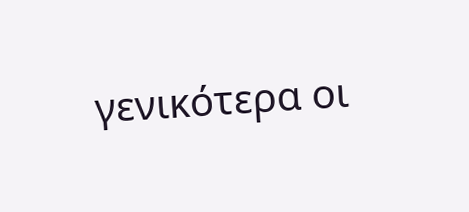γενικότερα οι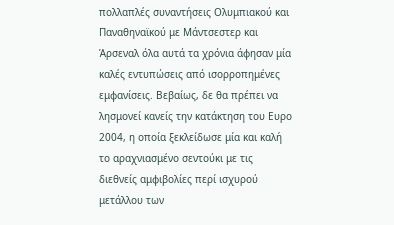πολλαπλές συναντήσεις Ολυμπιακού και Παναθηναϊκού με Μάντσεστερ και Άρσεναλ όλα αυτά τα χρόνια άφησαν μία καλές εντυπώσεις από ισορροπημένες εμφανίσεις. Βεβαίως, δε θα πρέπει να λησμονεί κανείς την κατάκτηση του Ευρο 2004, η οποία ξεκλείδωσε μία και καλή το αραχνιασμένο σεντούκι με τις διεθνείς αμφιβολίες περί ισχυρού μετάλλου των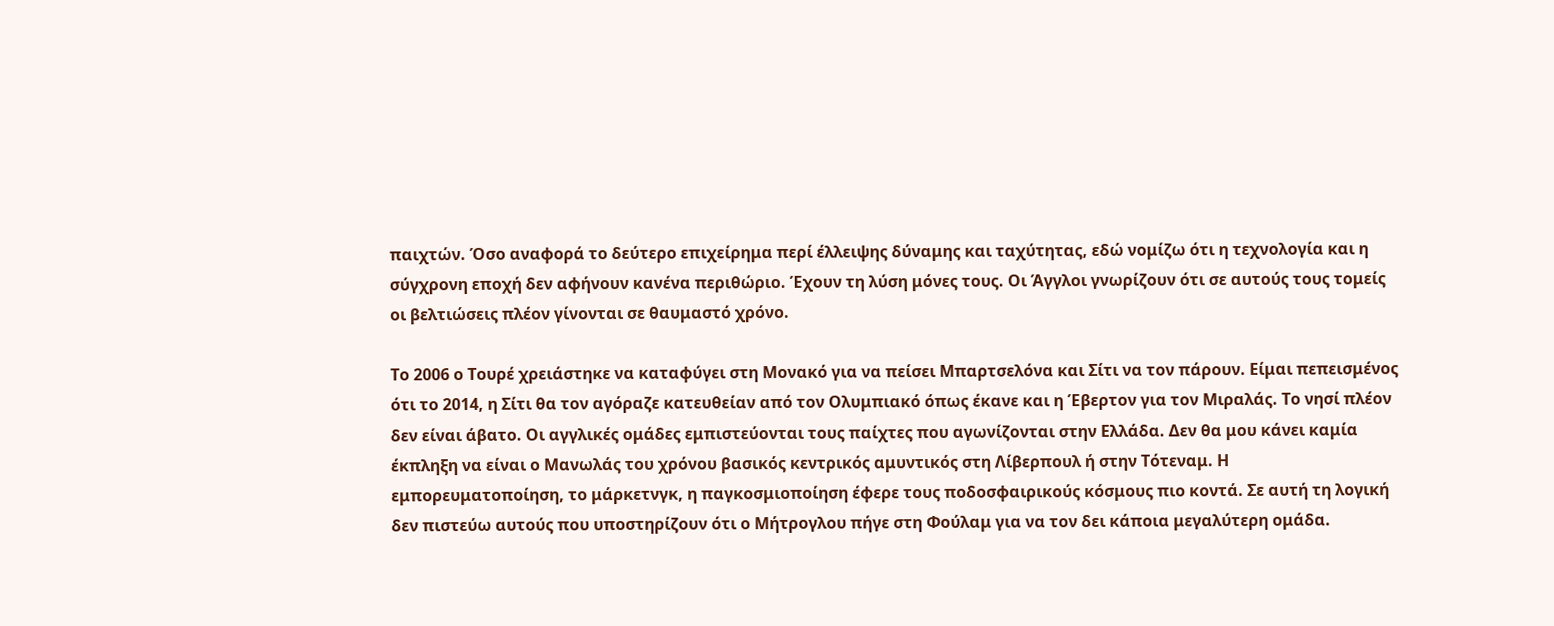παιχτών. Όσο αναφορά το δεύτερο επιχείρημα περί έλλειψης δύναμης και ταχύτητας, εδώ νομίζω ότι η τεχνολογία και η σύγχρονη εποχή δεν αφήνουν κανένα περιθώριο. Έχουν τη λύση μόνες τους. Οι Άγγλοι γνωρίζουν ότι σε αυτούς τους τομείς οι βελτιώσεις πλέον γίνονται σε θαυμαστό χρόνο.

Το 2006 ο Τουρέ χρειάστηκε να καταφύγει στη Μονακό για να πείσει Μπαρτσελόνα και Σίτι να τον πάρουν. Είμαι πεπεισμένος ότι το 2014, η Σίτι θα τον αγόραζε κατευθείαν από τον Ολυμπιακό όπως έκανε και η Έβερτον για τον Μιραλάς. Το νησί πλέον δεν είναι άβατο. Οι αγγλικές ομάδες εμπιστεύονται τους παίχτες που αγωνίζονται στην Ελλάδα. Δεν θα μου κάνει καμία έκπληξη να είναι ο Μανωλάς του χρόνου βασικός κεντρικός αμυντικός στη Λίβερπουλ ή στην Τότεναμ. Η εμπορευματοποίηση, το μάρκετνγκ, η παγκοσμιοποίηση έφερε τους ποδοσφαιρικούς κόσμους πιο κοντά. Σε αυτή τη λογική δεν πιστεύω αυτούς που υποστηρίζουν ότι ο Μήτρογλου πήγε στη Φούλαμ για να τον δει κάποια μεγαλύτερη ομάδα.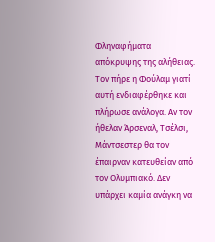Φληναφήματα απόκρυψης της αλήθειας. Τον πήρε η Φούλαμ γιατί αυτή ενδιαφέρθηκε και πλήρωσε ανάλογα. Αν τον ήθελαν Άρσεναλ, Τσέλσι, Μάντσεστερ θα τον έπαιρναν κατευθείαν από τον Ολυμπιακό. Δεν υπάρχει καμία ανάγκη να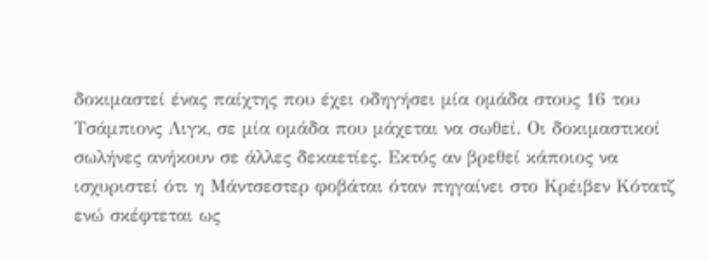δοκιμαστεί ένας παίχτης που έχει οδηγήσει μία ομάδα στους 16 του Τσάμπιονς Λιγκ, σε μία ομάδα που μάχεται να σωθεί. Οι δοκιμαστικοί σωλήνες ανήκουν σε άλλες δεκαετίες. Εκτός αν βρεθεί κάποιος να ισχυριστεί ότι η Μάντσεστερ φοβάται όταν πηγαίνει στο Κρέιβεν Κότατζ ενώ σκέφτεται ως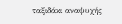ταξιδάκι αναψυχής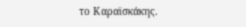το Καραϊσκάκης.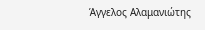Άγγελος Αλαμανιώτης